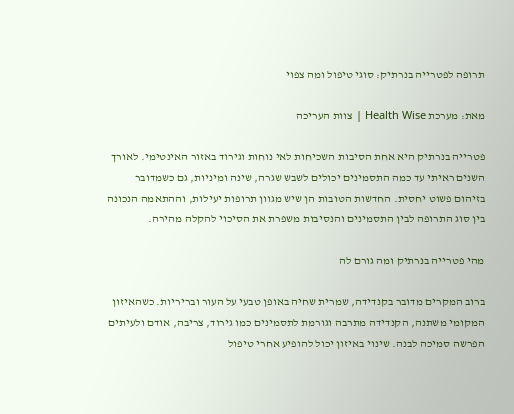תרופה לפטרייה בנרתיק: סוגי טיפול ומה צפוי

מאת: מערכת Health Wise | צוות העריכה

פטרייה בנרתיק היא אחת הסיבות השכיחות לאי נוחות וגירוד באזור האינטימי. לאורך השנים ראיתי עד כמה התסמינים יכולים לשבש שגרה, שינה ומיניות, גם כשמדובר בזיהום פשוט יחסית. החדשות הטובות הן שיש מגוון תרופות יעילות, וההתאמה הנכונה בין סוג התרופה לבין התסמינים והנסיבות משפרת את הסיכוי להקלה מהירה.

מהי פטרייה בנרתיק ומה גורם לה

ברוב המקרים מדובר בקנדידה, שמרית שחיה באופן טבעי על העור ובריריות. כשהאיזון המקומי משתנה, הקנדידה מתרבה וגורמת לתסמינים כמו גירוד, צריבה, אודם ולעיתים הפרשה סמיכה לבנה. שינוי באיזון יכול להופיע אחרי טיפול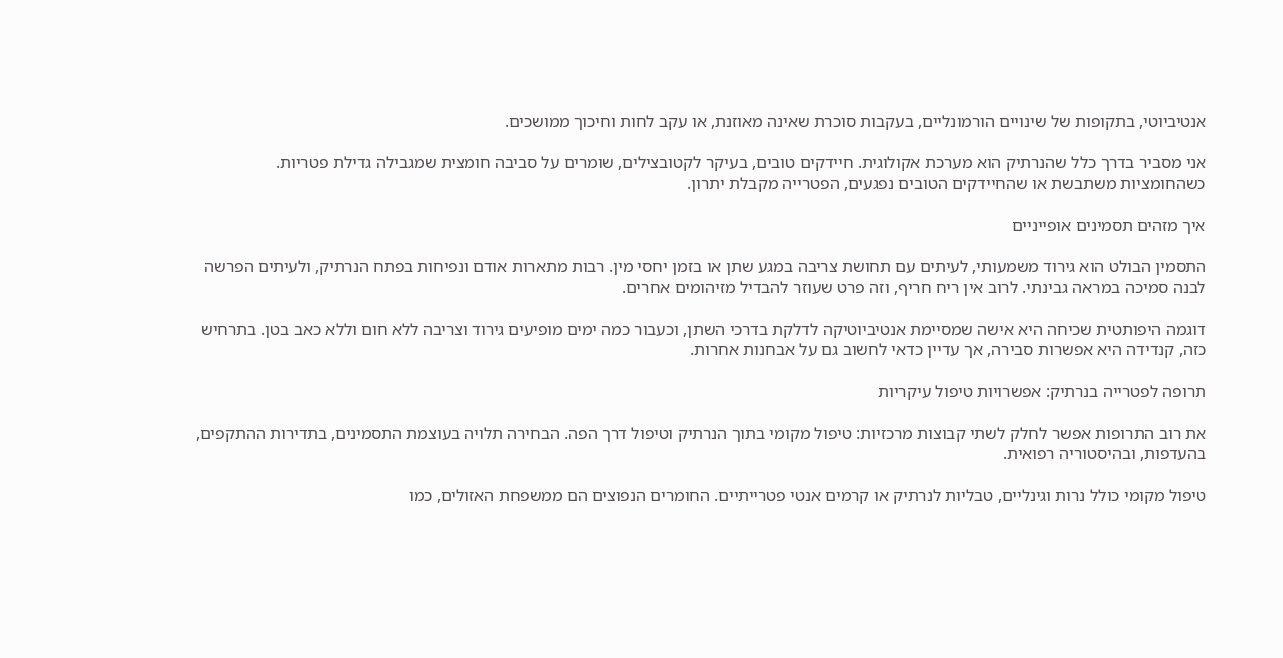אנטיביוטי, בתקופות של שינויים הורמונליים, בעקבות סוכרת שאינה מאוזנת, או עקב לחות וחיכוך ממושכים.

אני מסביר בדרך כלל שהנרתיק הוא מערכת אקולוגית. חיידקים טובים, בעיקר לקטובצילים, שומרים על סביבה חומצית שמגבילה גדילת פטריות. כשהחומציות משתבשת או שהחיידקים הטובים נפגעים, הפטרייה מקבלת יתרון.

איך מזהים תסמינים אופייניים

התסמין הבולט הוא גירוד משמעותי, לעיתים עם תחושת צריבה במגע שתן או בזמן יחסי מין. רבות מתארות אודם ונפיחות בפתח הנרתיק, ולעיתים הפרשה לבנה סמיכה במראה גבינתי. לרוב אין ריח חריף, וזה פרט שעוזר להבדיל מזיהומים אחרים.

דוגמה היפותטית שכיחה היא אישה שמסיימת אנטיביוטיקה לדלקת בדרכי השתן, וכעבור כמה ימים מופיעים גירוד וצריבה ללא חום וללא כאב בטן. בתרחיש כזה, קנדידה היא אפשרות סבירה, אך עדיין כדאי לחשוב גם על אבחנות אחרות.

תרופה לפטרייה בנרתיק: אפשרויות טיפול עיקריות

את רוב התרופות אפשר לחלק לשתי קבוצות מרכזיות: טיפול מקומי בתוך הנרתיק וטיפול דרך הפה. הבחירה תלויה בעוצמת התסמינים, בתדירות ההתקפים, בהעדפות, ובהיסטוריה רפואית.

טיפול מקומי כולל נרות וגינליים, טבליות לנרתיק או קרמים אנטי פטרייתיים. החומרים הנפוצים הם ממשפחת האזולים, כמו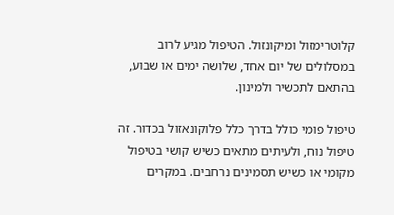קלוטרימזול ומיקונזול. הטיפול מגיע לרוב במסלולים של יום אחד, שלושה ימים או שבוע, בהתאם לתכשיר ולמינון.

טיפול פומי כולל בדרך כלל פלוקונאזול בכדור. זה טיפול נוח, ולעיתים מתאים כשיש קושי בטיפול מקומי או כשיש תסמינים נרחבים. במקרים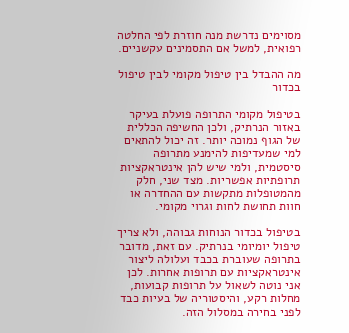מסוימים נדרשת מנה חוזרת לפי החלטה רפואית, למשל אם התסמינים עקשניים.

מה ההבדל בין טיפול מקומי לבין טיפול בכדור

בטיפול מקומי התרופה פועלת בעיקר באזור הנרתיק, ולכן החשיפה הכללית של הגוף נמוכה יותר. זה יכול להתאים למי שמעדיפות להימנע מתרופה סיסטמית, ולמי שיש להן אינטראקציות תרופתיות אפשריות. מצד שני, חלק מהמטופלות מתקשות עם ההחדרה או חוות תחושת לחות וגרוי מקומי.

בטיפול בכדור הנוחות גבוהה, ולא צריך טיפול יומיומי בנרתיק. עם זאת, מדובר בתרופה שעוברת בכבד ועלולה ליצור אינטראקציות עם תרופות אחרות. לכן אני נוטה לשאול על תרופות קבועות, מחלות רקע, והיסטוריה של בעיות כבד לפני בחירה במסלול הזה.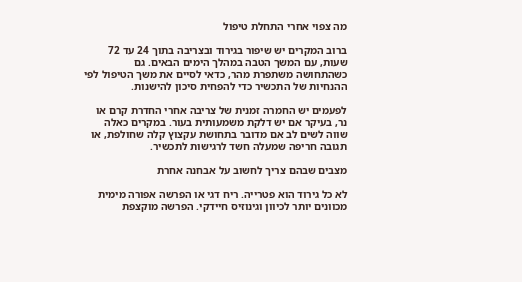מה צפוי אחרי התחלת טיפול

ברוב המקרים יש שיפור בגירוד ובצריבה בתוך 24 עד 72 שעות, עם המשך הטבה במהלך הימים הבאים. גם כשהתחושה משתפרת מהר, כדאי לסיים את משך הטיפול לפי ההנחיות של התכשיר כדי להפחית סיכון להישנות.

לפעמים יש החמרה זמנית של צריבה אחרי החדרת קרם או נר, בעיקר אם יש דלקת משמעותית בעור. במקרים כאלה שווה לשים לב אם מדובר בתחושת עקצוץ קלה שחולפת, או תגובה חריפה שמעלה חשד לרגישות לתכשיר.

מצבים שבהם צריך לחשוב על אבחנה אחרת

לא כל גירוד הוא פטרייה. ריח דגי או הפרשה אפורה מימית מכוונים יותר לכיוון וגינוזיס חיידקי. הפרשה מוקצפת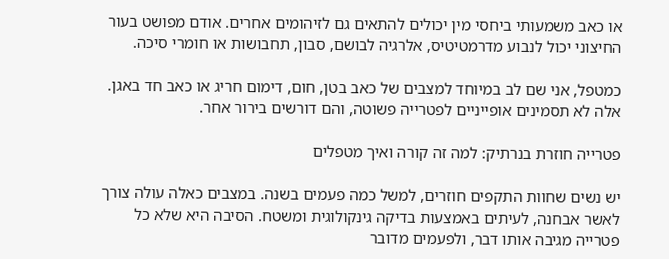או כאב משמעותי ביחסי מין יכולים להתאים גם לזיהומים אחרים. אודם מפושט בעור החיצוני יכול לנבוע מדרמטיטיס, אלרגיה לבושם, סבון, תחבושות או חומרי סיכה.

כמטפל, אני שם לב במיוחד למצבים של כאב בטן, חום, דימום חריג או כאב חד באגן. אלה לא תסמינים אופייניים לפטרייה פשוטה, והם דורשים בירור אחר.

פטרייה חוזרת בנרתיק: למה זה קורה ואיך מטפלים

יש נשים שחוות התקפים חוזרים, למשל כמה פעמים בשנה. במצבים כאלה עולה צורך לאשר אבחנה, לעיתים באמצעות בדיקה גינקולוגית ומשטח. הסיבה היא שלא כל פטרייה מגיבה אותו דבר, ולפעמים מדובר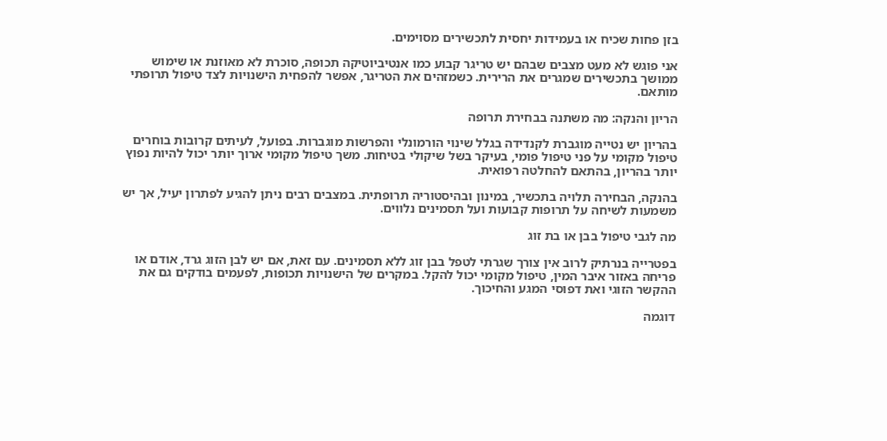בזן פחות שכיח או בעמידות יחסית לתכשירים מסוימים.

אני פוגש לא מעט מצבים שבהם יש טריגר קבוע כמו אנטיביוטיקה תכופה, סוכרת לא מאוזנת או שימוש ממושך בתכשירים שמגרים את הרירית. כשמזהים את הטריגר, אפשר להפחית הישנויות לצד טיפול תרופתי מותאם.

הריון והנקה: מה משתנה בבחירת תרופה

בהריון יש נטייה מוגברת לקנדידה בגלל שינוי הורמונלי והפרשות מוגברות. בפועל, לעיתים קרובות בוחרים טיפול מקומי על פני טיפול פומי, בעיקר בשל שיקולי בטיחות. משך טיפול מקומי ארוך יותר יכול להיות נפוץ יותר בהריון, בהתאם להחלטה רפואית.

בהנקה, הבחירה תלויה בתכשיר, במינון ובהיסטוריה תרופתית. במצבים רבים ניתן להגיע לפתרון יעיל, אך יש משמעות לשיחה על תרופות קבועות ועל תסמינים נלווים.

מה לגבי טיפול בבן או בת זוג

בפטרייה בנרתיק לרוב אין צורך שגרתי לטפל בבן זוג ללא תסמינים. עם זאת, אם יש לבן הזוג גרד, אודם או פריחה באזור איבר המין, טיפול מקומי יכול להקל. במקרים של הישנויות תכופות, לפעמים בודקים גם את ההקשר הזוגי ואת דפוסי המגע והחיכוך.

דוגמה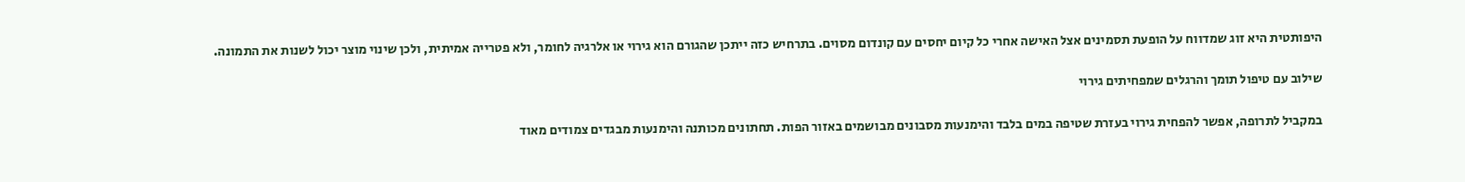היפותטית היא זוג שמדווח על הופעת תסמינים אצל האישה אחרי כל קיום יחסים עם קונדום מסוים. בתרחיש כזה ייתכן שהגורם הוא גירוי או אלרגיה לחומר, ולא פטרייה אמיתית, ולכן שינוי מוצר יכול לשנות את התמונה.

שילוב עם טיפול תומך והרגלים שמפחיתים גירוי

במקביל לתרופה, אפשר להפחית גירוי בעזרת שטיפה במים בלבד והימנעות מסבונים מבושמים באזור הפות. תחתונים מכותנה והימנעות מבגדים צמודים מאוד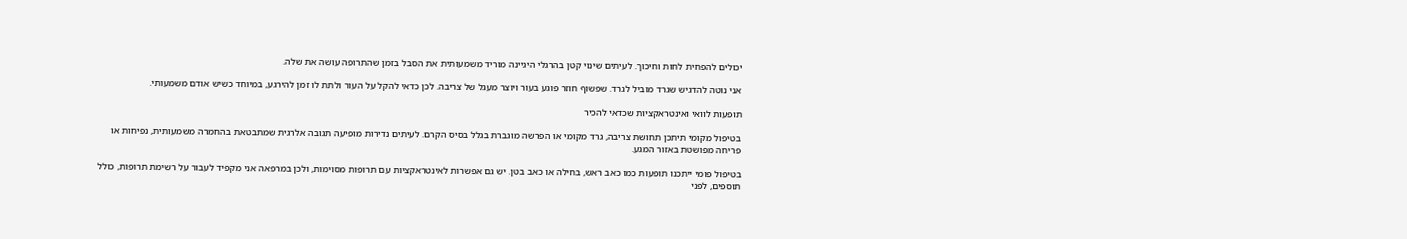יכולים להפחית לחות וחיכוך. לעיתים שינוי קטן בהרגלי היגיינה מוריד משמעותית את הסבל בזמן שהתרופה עושה את שלה.

אני נוטה להדגיש שגרד מוביל לגרד. שפשוף חוזר פוגע בעור ויוצר מעגל של צריבה. לכן כדאי להקל על העור ולתת לו זמן להירגע, במיוחד כשיש אודם משמעותי.

תופעות לוואי ואינטראקציות שכדאי להכיר

בטיפול מקומי תיתכן תחושת צריבה, גרד מקומי או הפרשה מוגברת בגלל בסיס הקרם. לעיתים נדירות מופיעה תגובה אלרגית שמתבטאת בהחמרה משמעותית, נפיחות או פריחה מפושטת באזור המגע.

בטיפול פומי ייתכנו תופעות כמו כאב ראש, בחילה או כאב בטן. יש גם אפשרות לאינטראקציות עם תרופות מסוימות, ולכן במרפאה אני מקפיד לעבור על רשימת תרופות, כולל תוספים, לפני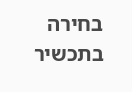בחירה בתכשיר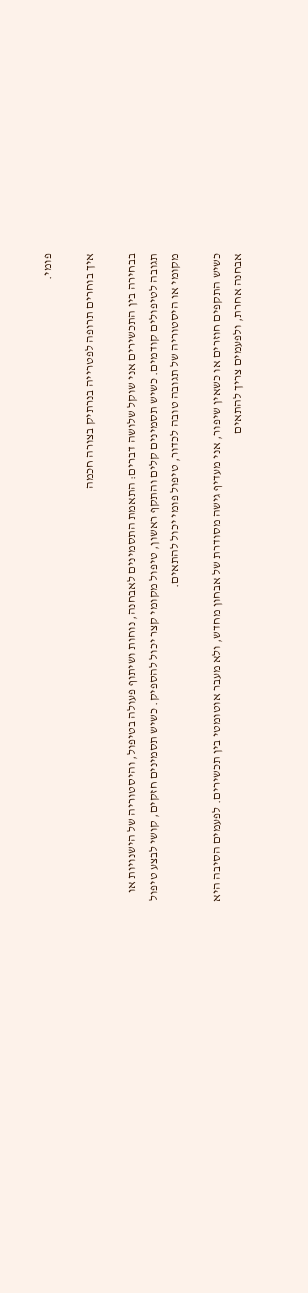פומי.

איך בוחרים תרופה לפטרייה בנרתיק בצורה חכמה

בבחירה בין התכשירים אני שוקל שלושה דברים: התאמת התסמינים לאבחנה, נוחות ושיתוף פעולה בטיפול, והיסטוריה של הישנויות או תגובה לטיפולים קודמים. כשיש תסמינים קלים והתקף ראשון, טיפול מקומי קצר יכול להספיק. כשיש תסמינים חזקים, קושי לבצע טיפול מקומי או היסטוריה של תגובה טובה לכדור, טיפול פומי יכול להתאים.

כשיש התקפים חוזרים או כשאין שיפור, אני מעדיף גישה מסודרת של אבחון מחדש, ולא מעבר אוטומטי בין תכשירים. לפעמים הסיבה היא אבחנה אחרת, ולפעמים צריך להתאים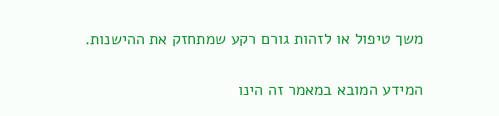משך טיפול או לזהות גורם רקע שמתחזק את ההישנות.

המידע המובא במאמר זה הינו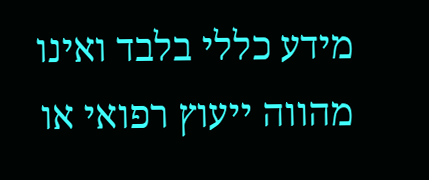מידע כללי בלבד ואינו מהווה ייעוץ רפואי או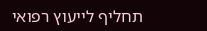תחליף לייעוץ רפואי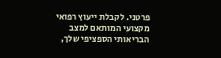פרטני. לקבלת ייעוץ רפואי מקצועי המותאם למצב הבריאותי הספציפי שלך,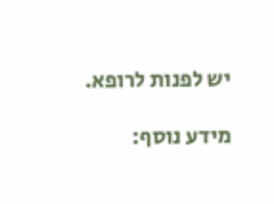יש לפנות לרופא.

מידע נוסף: